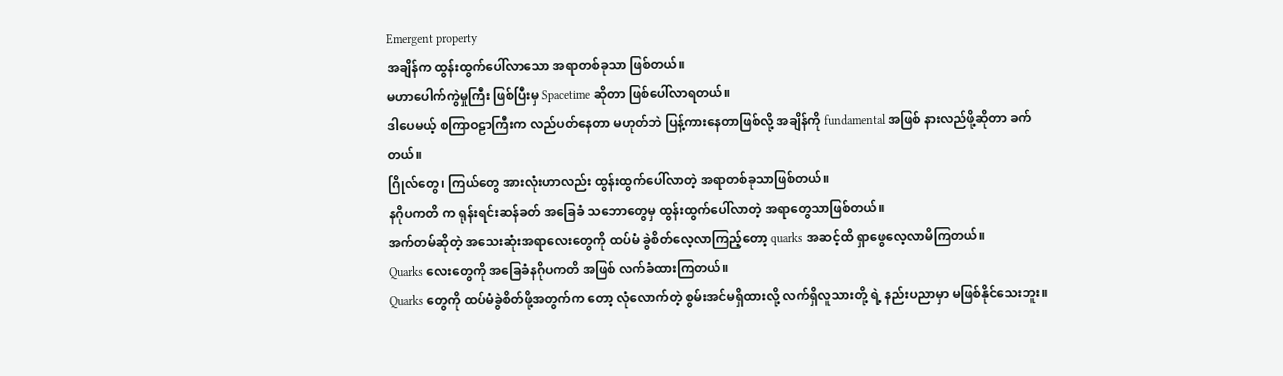Emergent property
အချိန်က ထွန်းထွက်ပေါ်လာသော အရာတစ်ခုသာ ဖြစ်တယ်။
မဟာပေါက်ကွဲမှုကြီး ဖြစ်ပြီးမှ Spacetime ဆိုတာ ဖြစ်ပေါ်လာရတယ်။
ဒါပေမယ့် စကြာဝဠာကြီးက လည်ပတ်နေတာ မဟုတ်ဘဲ ပြန့်ကားနေတာဖြစ်လို့ အချိန်ကို fundamental အဖြစ် နားလည်ဖို့ဆိုတာ ခက်တယ်။
ဂြိုလ်တွေ၊ ကြယ်တွေ အားလုံးဟာလည်း ထွန်းထွက်ပေါ်လာတဲ့ အရာတစ်ခုသာဖြစ်တယ်။
နဂိုပကတိ က ရုန်းရင်းဆန်ခတ် အခြေခံ သဘောတွေမှ ထွန်းထွက်ပေါ်လာတဲ့ အရာတွေသာဖြစ်တယ်။
အက်တမ်ဆိုတဲ့ အသေးဆုံးအရာလေးတွေကို ထပ်မံ ခွဲစိတ်လေ့လာကြည့်တော့ quarks အဆင့်ထိ ရှာဖွေလေ့လာမိကြတယ်။
Quarks လေးတွေကို အခြေခံနဂိုပကတိ အဖြစ် လက်ခံထားကြတယ်။
Quarks တွေကို ထပ်မံခွဲစိတ်ဖို့အတွက်က တော့ လုံလောက်တဲ့ စွမ်းအင်မရှိထားလို့ လက်ရှိလူသားတို့ ရဲ့ နည်းပညာမှာ မဖြစ်နိုင်သေးဘူး။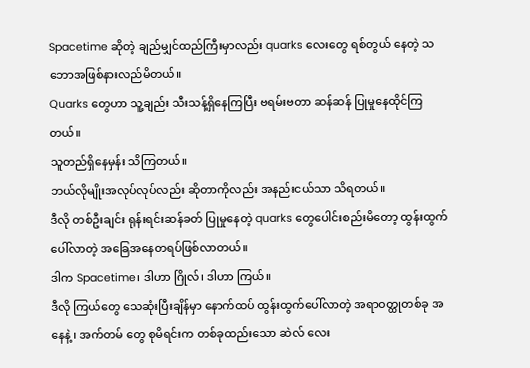Spacetime ဆိုတဲ့ ချည်မျှင်ထည်ကြီးမှာလည်း quarks လေးတွေ ရစ်တွယ် နေတဲ့ သဘောအဖြစ်နားလည်မိတယ်။
Quarks တွေဟာ သူ့ချည်း သီးသန့်ရှိနေကြပြီး ဗရမ်းဗတာ ဆန်ဆန် ပြုမှုနေထိုင်ကြတယ်။
သူတည်ရှိနေမှန်း သိကြတယ်။
ဘယ်လိုမျိုးအလုပ်လုပ်လည်း ဆိုတာကိုလည်း အနည်းငယ်သာ သိရတယ်။
ဒီလို တစ်ဦးချင်း ရုန်းရင်းဆန်ခတ် ပြုမှုနေတဲ့ quarks တွေပေါင်းစည်းမိတော့ ထွန်းထွက်ပေါ်လာတဲ့ အခြေအနေတရပ်ဖြစ်လာတယ်။
ဒါက Spacetime၊ ဒါဟာ ဂြိုလ်၊ ဒါဟာ ကြယ်။
ဒီလို ကြယ်တွေ သေဆုံးပြီးချိန်မှာ နောက်ထပ် ထွန်းထွက်ပေါ်လာတဲ့ အရာဝတ္ထုတစ်ခု အနေနဲ့ ၊ အက်တမ် တွေ စုမိရင်းက တစ်ခုထည်းသော ဆဲလ် လေး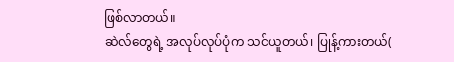ဖြစ်လာတယ်။
ဆဲလ်တွေရဲ့ အလုပ်လုပ်ပုံက သင်ယူတယ်၊ ပြုန့်ကားတယ်(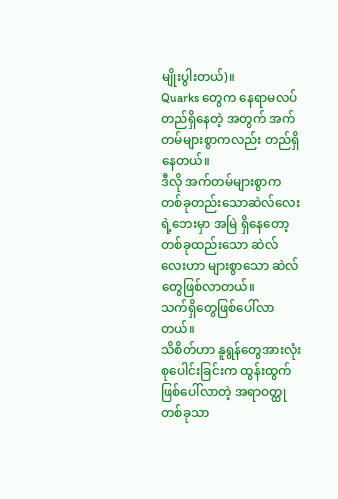မျိုးပွါးတယ်)။
Quarks တွေက နေရာမလပ် တည်ရှိနေတဲ့ အတွက် အက်တမ်များစွာကလည်း တည်ရှိနေတယ်။
ဒီလို အက်တမ်များစွာက တစ်ခုတည်းသောဆဲလ်လေးရဲ့ဘေးမှာ အမြဲ ရှိနေတော့ တစ်ခုထည်းသော ဆဲလ်လေးဟာ များစွာသော ဆဲလ်တွေဖြစ်လာတယ်။
သက်ရှိတွေဖြစ်ပေါ်လာတယ်။
သိစိတ်ဟာ နူရွန်တွေအားလုံးစုပေါင်းခြင်းက ထွန်းထွက်ဖြစ်ပေါ်လာတဲ့ အရာဝတ္ထု တစ်ခုသာ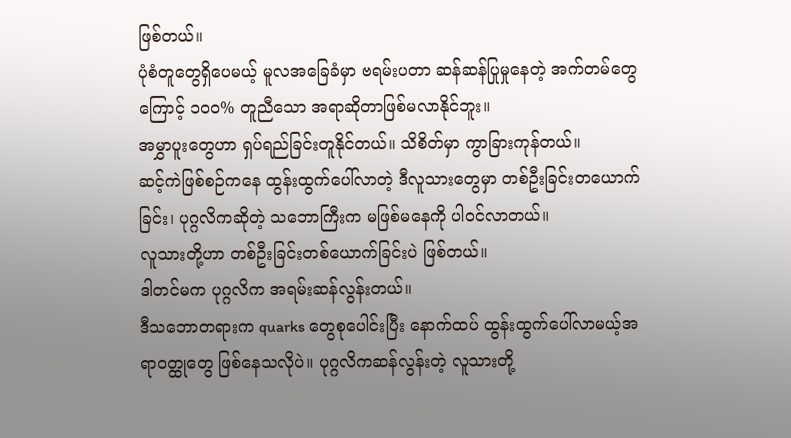ဖြစ်တယ်။
ပုံစံတူတွေရှိပေမယ့် မူလအခြေခံမှာ ဗရမ်းပတာ ဆန်ဆန်ပြုမှုနေတဲ့ အက်တမ်တွေ ကြောင့် ၁၀၀% တူညီသော အရာဆိုတာဖြစ်မလာနိုင်ဘူး။
အမွှာပူးတွေဟာ ရှပ်ရည်ခြင်းတူနိုင်တယ်။ သိစိတ်မှာ ကွာခြားကုန်တယ်။
ဆင့်ကဲဖြစ်စဉ်ကနေ ထွန်းထွက်ပေါ်လာတဲ့ ဒီလူသားတွေမှာ တစ်ဦးခြင်းတယောက်ခြင်း၊ ပုဂ္ဂလိကဆိုတဲ့ သဘောကြီးက မဖြစ်မနေကို ပါဝင်လာတယ်။
လူသားတို့ဟာ တစ်ဦးခြင်းတစ်ယောက်ခြင်းပဲ ဖြစ်တယ်။
ဒါတင်မက ပုဂ္ဂလိက အရမ်းဆန်လွန်းတယ်။
ဒီသဘောတရားက quarks တွေစုပေါင်းပြီး နောက်ထပ် ထွန်းထွက်ပေါ်လာမယ့်အရာဝတ္ထုတွေ ဖြစ်နေသလိုပဲ။ ပုဂ္ဂလိကဆန်လွန်းတဲ့ လူသားတို့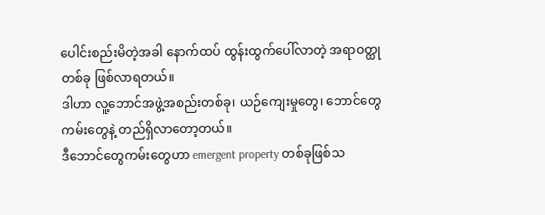ပေါင်းစည်းမိတဲ့အခါ နောက်ထပ် ထွန်းထွက်ပေါ်လာတဲ့ အရာဝတ္ထုတစ်ခု ဖြစ်လာရတယ်။
ဒါဟာ လူ့ဘောင်အဖွဲ့အစည်းတစ်ခု၊ ယဉ်ကျေးမှုတွေ၊ ဘောင်တွေ ကမ်းတွေနဲ့ တည်ရှိလာတော့တယ်။
ဒီဘောင်တွေကမ်းတွေဟာ emergent property တစ်ခုဖြစ်သ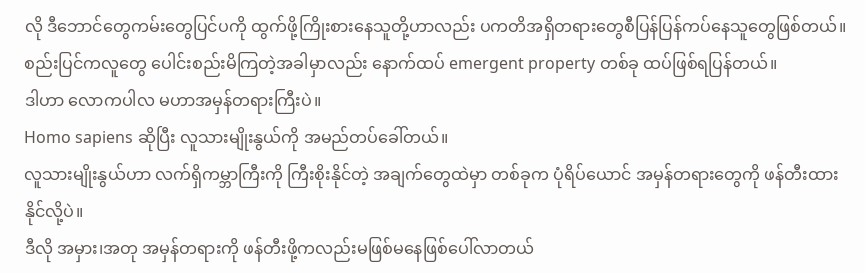လို ဒီဘောင်တွေကမ်းတွေပြင်ပကို ထွက်ဖို့ကြိုးစားနေသူတို့ဟာလည်း ပကတိအရှိတရားတွေစီပြန်ပြန်ကပ်နေသူတွေဖြစ်တယ်။
စည်းပြင်ကလူတွေ ပေါင်းစည်းမိကြတဲ့အခါမှာလည်း နောက်ထပ် emergent property တစ်ခု ထပ်ဖြစ်ရပြန်တယ်။
ဒါဟာ လောကပါလ မဟာအမှန်တရားကြီးပဲ။
Homo sapiens ဆိုပြီး လူသားမျိုးနွယ်ကို အမည်တပ်ခေါ်တယ်။
လူသားမျိုးနွယ်ဟာ လက်ရှိကမ္ဘာကြီးကို ကြီးစိုးနိုင်တဲ့ အချက်တွေထဲမှာ တစ်ခုက ပုံရိပ်ယောင် အမှန်တရားတွေကို ဖန်တီးထားနိုင်လို့ပဲ။
ဒီလို အမှား၊အတု အမှန်တရားကို ဖန်တီးဖို့ကလည်းမဖြစ်မနေဖြစ်ပေါ်လာတယ်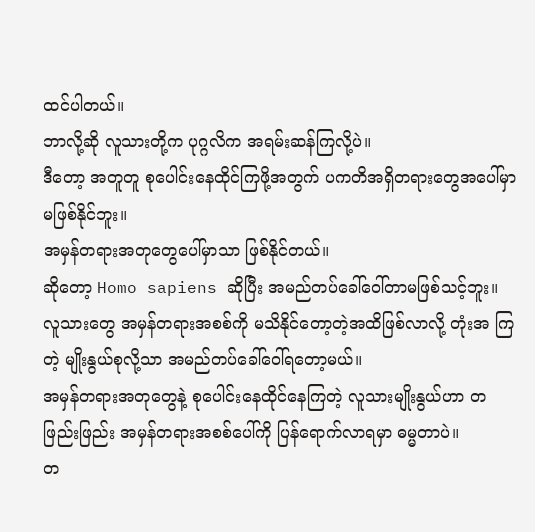ထင်ပါတယ်။
ဘာလို့ဆို လူသားတို့က ပုဂ္ဂလိက အရမ်းဆန်ကြလို့ပဲ။
ဒီတော့ အတူတူ စုပေါင်းနေထိုင်ကြဖို့အတွက် ပကတိအရှိတရားတွေအပေါ်မှာ မဖြစ်နိုင်ဘူး။
အမှန်တရားအတုတွေပေါ်မှာသာ ဖြစ်နိုင်တယ်။
ဆိုတော့ Homo sapiens ဆိုပြီး အမည်တပ်ခေါ်ဝေါ်တာမဖြစ်သင့်ဘူး။
လူသားတွေ အမှန်တရားအစစ်ကို မသိနိုင်တော့တဲ့အထိဖြစ်လာလို့ တုံးအ ကြတဲ့ မျိုးနွယ်စုလို့သာ အမည်တပ်ခေါ်ဝေါ်ရတော့မယ်။
အမှန်တရားအတုတွေနဲ့ စုပေါင်းနေထိုင်နေကြတဲ့ လူသားမျိုးနွယ်ဟာ တဖြည်းဖြည်း အမှန်တရားအစစ်ပေါ်ကို ပြန်ရောက်လာရမှာ ဓမ္မတာပဲ။
တ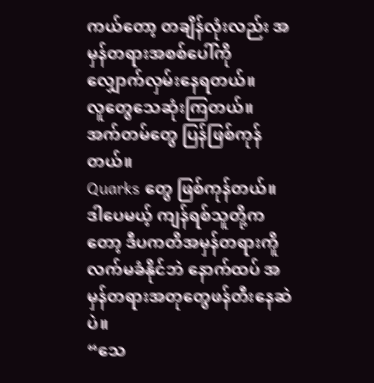ကယ်တော့ တချိန်လုံးလည်း အမှန်တရားအစစ်ပေါ်ကို လျှောက်လှမ်းနေရတယ်။
လူတွေသေဆုံးကြတယ်။
အက်တမ်တွေ ပြန်ဖြစ်ကုန်တယ်။
Quarks တွေ ဖြစ်ကုန်တယ်။
ဒါပေမယ့် ကျန်ရစ်သူတို့ကတော့ ဒီပကတိအမှန်တရားကိူ လက်မခံနိုင်ဘဲ နောက်ထပ် အမှန်တရားအတုတွေဖန်တီးနေဆဲပဲ။
“သေ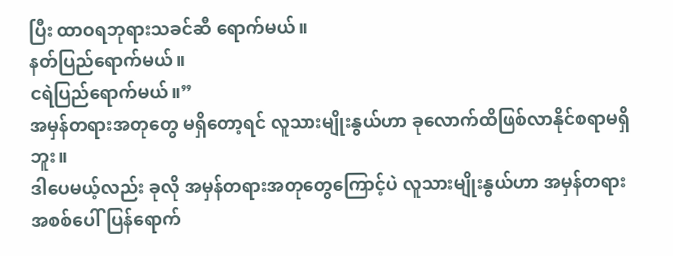ပြီး ထာဝရဘုရားသခင်ဆီ ရောက်မယ်။
နတ်ပြည်ရောက်မယ်။
ငရဲပြည်ရောက်မယ်။”
အမှန်တရားအတုတွေ မရှိတော့ရင် လူသားမျိုးနွယ်ဟာ ခုလောက်ထိဖြစ်လာနိုင်စရာမရှိဘူး။
ဒါပေမယ့်လည်း ခုလို အမှန်တရားအတုတွေကြောင့်ပဲ လူသားမျိုးနွယ်ဟာ အမှန်တရားအစစ်ပေါ်ပြန်ရောက်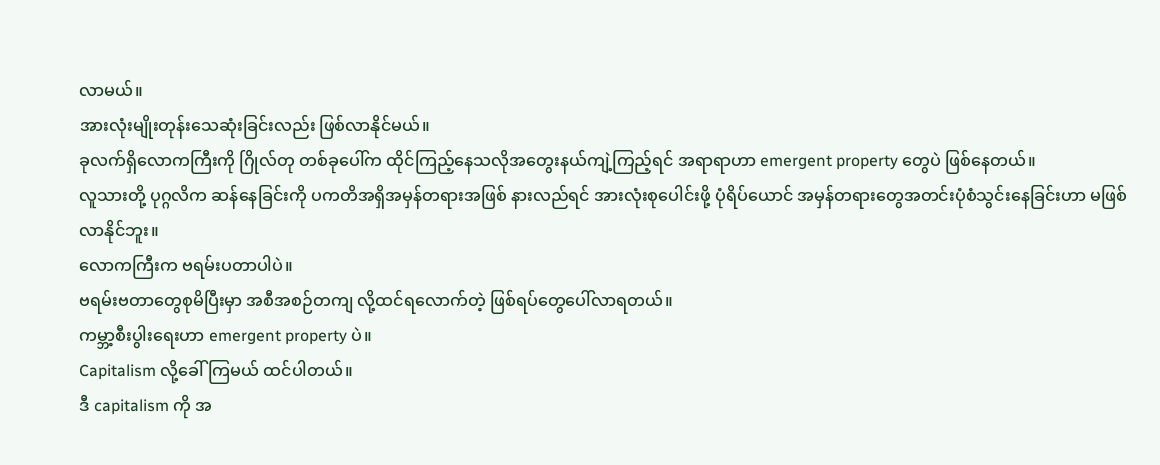လာမယ်။
အားလုံးမျိုးတုန်းသေဆုံးခြင်းလည်း ဖြစ်လာနိုင်မယ်။
ခုလက်ရှိလောကကြီးကို ဂြိုလ်တု တစ်ခုပေါ်က ထိုင်ကြည့်နေသလိုအတွေးနယ်ကျဲ့ကြည့်ရင် အရာရာဟာ emergent property တွေပဲ ဖြစ်နေတယ်။
လူသားတို့ ပုဂ္ဂလိက ဆန်နေခြင်းကို ပကတိအရှိအမှန်တရားအဖြစ် နားလည်ရင် အားလုံးစုပေါင်းဖို့ ပုံရိပ်ယောင် အမှန်တရားတွေအတင်းပုံစံသွင်းနေခြင်းဟာ မဖြစ်လာနိုင်ဘူး။
လောကကြီးက ဗရမ်းပတာပါပဲ။
ဗရမ်းဗတာတွေစုမိပြီးမှာ အစီအစဉ်တကျ လို့ထင်ရလောက်တဲ့ ဖြစ်ရပ်တွေပေါ်လာရတယ်။
ကမ္ဘာ့စီးပွါးရေးဟာ emergent property ပဲ။
Capitalism လို့ခေါ်ကြမယ် ထင်ပါတယ်။
ဒီ capitalism ကို အ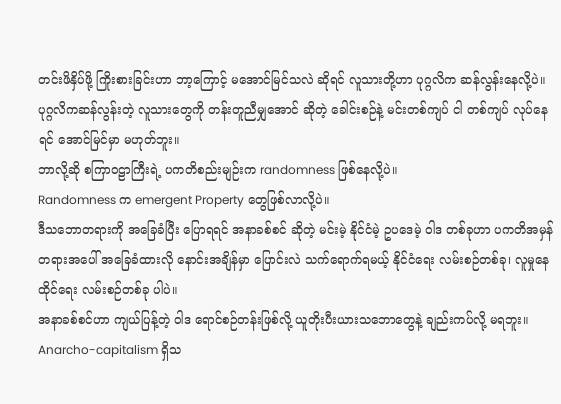တင်းဖိနှိပ်ဖို့ ကြိုးစားခြင်းဟာ ဘာ့ကြောင့် မအောင်မြင်သလဲ ဆိုရင် လူသားတို့ဟာ ပုဂ္ဂလိက ဆန်လွန်းနေလို့ပဲ။
ပုဂ္ဂလိကဆန်လွန်းတဲ့ လူသားတွေကို တန်းတူညီမျှအောင် ဆိုတဲ့ ခေါင်းစဉ်နဲ့ မင်းတစ်ကျပ် ငါ တစ်ကျပ် လုပ်နေရင် အောင်မြင်မှာ မဟုတ်ဘူး။
ဘာလို့ဆို စကြာဝဠာကြီးရဲ့ ပကတိစည်းမျဉ်းက randomness ဖြစ်နေလို့ပဲ။
Randomness က emergent Property တွေဖြစ်လာလို့ပဲ။
ဒီသဘောတရားကို အခြေခံပြီး ပြောရရင် အနာခစ်စင် ဆိုတဲ့ မင်းမဲ့ နိုင်ငံမဲ့ ဥပဒေမဲ့ ဝါဒ တစ်ခုဟာ ပကတိအမှန်တရားအပေါ် အခြေခံထားလို နောင်းအချိန်မှာ ပြောင်းလဲ သက်ရောက်ရမယ့် နိုင်ငံရေး လမ်းစဉ်တစ်ခု၊ လူမှုနေထိုင်ရေး လမ်းစဉ်တစ်ခု ပါပဲ။
အနာခစ်စင်ဟာ ကျယ်ပြန့်တဲ့ ဝါဒ ရောင်စဉ်တန်းဖြစ်လို့ ယူတိုးပီးယားသဘောတွေနဲ့ ချည်းကပ်လို့ မရဘူး။
Anarcho-capitalism ရှိသ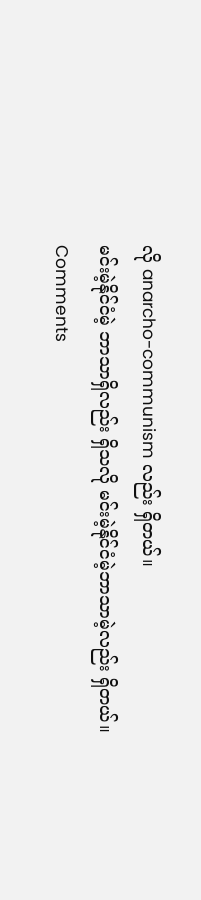လို anarcho-communism လည်း ရှိတယ်။
မင်းမဲ့နိုင်ငံမဲ့ ဘာသာရှိလည်း ရှိသလို မင်းမဲ့နိုင်ငံမဲ့ဘာသာမဲ့လည်း ရှိတယ်။
Comments